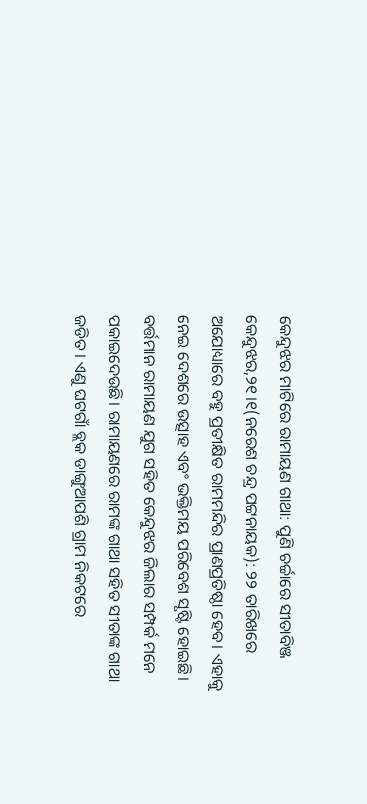କେନ୍ଦୁଝର ମାଟିରେ ରାମାୟଣ ଗାଥା: ପୁଣି ଚର୍ଚ୍ଚାରେ ସୀତାବିଞ୍ଜ
କେନ୍ଦୁଝର,୨୧।୧(ନରେଶ ଚନ୍ଦ୍ର ପଟ୍ଟନାୟକ): ୨୨ ତାରିଖରେ ଅଯୋଧ୍ୟାରେ ବହୁ ପ୍ରତୀକ୍ଷିତ ରାମମନ୍ଦିର ପ୍ରାଣପ୍ରତିଷ୍ଠା ହେବ। ଏହାକୁ ନେଇ ଦେଶରେ ଉତ୍ସାହ ଏବଂ ଭକ୍ତିମୟ ପରିବେଶ ସୃଷ୍ଟି ହୋଇଛି। ବର୍ତ୍ତମାନ ରାମାୟଣ ଯୁଗ ସହିତ କେନ୍ଦୁଝର ଜିଲାର ସମ୍ପର୍କ ମନେ ପକାଇଦେଉଛି। ରାମାୟଣରେ ରାମଙ୍କ ଗାଥା ସହିତ ସୀତାଙ୍କ ଗାଥା ଜଡିତ। ଏଣୁ ଘଟଗାଁ ବ୍ଲକ ଡାଙ୍ଗୁଆପଶି ଗ୍ରାମ ନିକଟରେ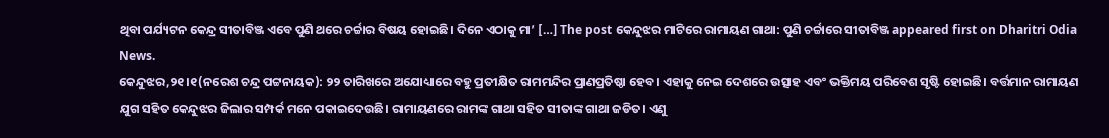ଥିବା ପର୍ଯ୍ୟଟନ କେନ୍ଦ୍ର ସୀତାବିଞ୍ଜ ଏବେ ପୁଣି ଥରେ ଚର୍ଚ୍ଚାର ବିଷୟ ହୋଇଛି। ଦିନେ ଏଠାକୁ ମା’ […] The post କେନ୍ଦୁଝର ମାଟିରେ ରାମାୟଣ ଗାଥା: ପୁଣି ଚର୍ଚ୍ଚାରେ ସୀତାବିଞ୍ଜ appeared first on Dharitri Odia News.
କେନ୍ଦୁଝର,୨୧।୧(ନରେଶ ଚନ୍ଦ୍ର ପଟ୍ଟନାୟକ): ୨୨ ତାରିଖରେ ଅଯୋଧ୍ୟାରେ ବହୁ ପ୍ରତୀକ୍ଷିତ ରାମମନ୍ଦିର ପ୍ରାଣପ୍ରତିଷ୍ଠା ହେବ। ଏହାକୁ ନେଇ ଦେଶରେ ଉତ୍ସାହ ଏବଂ ଭକ୍ତିମୟ ପରିବେଶ ସୃଷ୍ଟି ହୋଇଛି। ବର୍ତ୍ତମାନ ରାମାୟଣ ଯୁଗ ସହିତ କେନ୍ଦୁଝର ଜିଲାର ସମ୍ପର୍କ ମନେ ପକାଇଦେଉଛି। ରାମାୟଣରେ ରାମଙ୍କ ଗାଥା ସହିତ ସୀତାଙ୍କ ଗାଥା ଜଡିତ। ଏଣୁ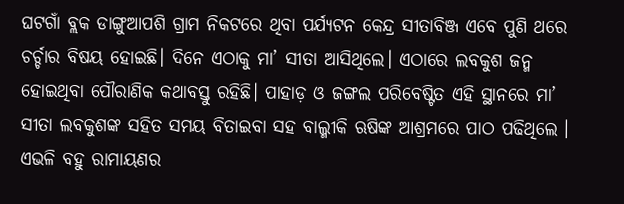ଘଟଗାଁ ବ୍ଲକ ଡାଙ୍ଗୁଆପଶି ଗ୍ରାମ ନିକଟରେ ଥିବା ପର୍ଯ୍ୟଟନ କେନ୍ଦ୍ର ସୀତାବିଞ୍ଜ ଏବେ ପୁଣି ଥରେ ଚର୍ଚ୍ଚାର ବିଷୟ ହୋଇଛି। ଦିନେ ଏଠାକୁ ମା’ ସୀତା ଆସିଥିଲେ। ଏଠାରେ ଲବକୁଶ ଜନ୍ମ ହୋଇଥିବା ପୌରାଣିକ କଥାବସ୍ତୁ ରହିଛି। ପାହାଡ଼ ଓ ଜଙ୍ଗଲ ପରିବେଷ୍ଟିତ ଏହି ସ୍ଥାନରେ ମା’ ସୀତା ଲବକୁଶଙ୍କ ସହିତ ସମୟ ବିତାଇବା ସହ ବାଲ୍ମୀକି ଋଷିଙ୍କ ଆଶ୍ରମରେ ପାଠ ପଢିଥିଲେ । ଏଭଳି ବହୁ ରାମାୟଣର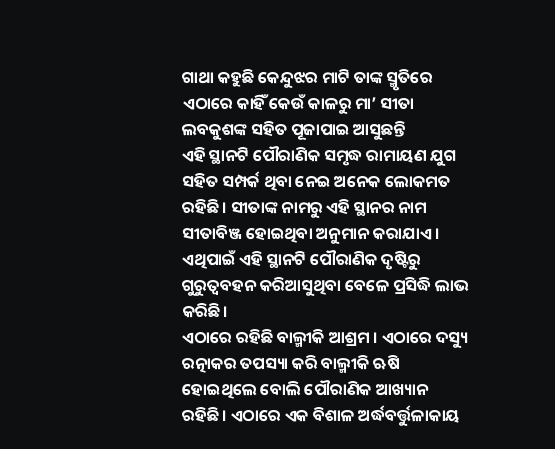ଗାଥା କହୁଛି କେନ୍ଦୁଝର ମାଟି ତାଙ୍କ ସ୍ମୃତିରେ ଏଠାରେ କାହିଁ କେଉଁ କାଳରୁ ମା’ ସୀତା ଲବକୁଶଙ୍କ ସହିତ ପୂଜାପାଇ ଆସୁଛନ୍ତି
ଏହି ସ୍ଥାନଟି ପୌରାଣିକ ସମୃଦ୍ଧ ରାମାୟଣ ଯୁଗ ସହିତ ସମ୍ପର୍କ ଥିବା ନେଇ ଅନେକ ଲୋକମତ ରହିଛି। ସୀତାଙ୍କ ନାମରୁ ଏହି ସ୍ଥାନର ନାମ ସୀତାବିଞ୍ଜ ହୋଇଥିବା ଅନୁମାନ କରାଯାଏ । ଏଥିପାଇଁ ଏହି ସ୍ଥାନଟି ପୌରାଣିକ ଦୃଷ୍ଟିରୁ ଗୁରୁତ୍ୱବହନ କରିଆସୁଥିବା ବେଳେ ପ୍ରସିଦ୍ଧି ଲାଭ କରିଛି।
ଏଠାରେ ରହିଛି ବାଲ୍ମୀକି ଆଶ୍ରମ । ଏଠାରେ ଦସ୍ୟୁ ରତ୍ନାକର ତପସ୍ୟା କରି ବାଲ୍ମୀକି ଋଷି ହୋଇଥିଲେ ବୋଲି ପୌରାଣିକ ଆଖ୍ୟାନ ରହିଛି। ଏଠାରେ ଏକ ବିଶାଳ ଅର୍ଦ୍ଧବର୍ତ୍ତୁଳାକାୟ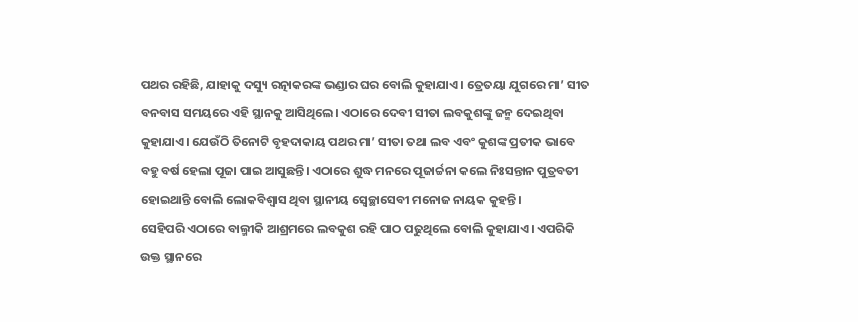ପଥର ରହିଛି, ଯାହାକୁ ଦସ୍ୟୁ ରତ୍ନାକରଙ୍କ ଭଣ୍ଡାର ଘର ବୋଲି କୁହାଯାଏ। ତ୍ରେତୟା ଯୁଗରେ ମା’ ସୀତ ବନବାସ ସମୟରେ ଏହି ସ୍ଥାନକୁ ଆସିଥିଲେ। ଏଠାରେ ଦେବୀ ସୀତା ଲବକୁଶଙ୍କୁ ଜନ୍ମ ଦେଇଥିବା କୁହାଯାଏ। ଯେଉଁଠି ତିନୋଟି ବୃହଦାକାୟ ପଥର ମା’ ସୀତା ତଥା ଲବ ଏବଂ କୁଶଙ୍କ ପ୍ରତୀକ ଭାବେ ବହୁ ବର୍ଷ ହେଲା ପୂଜା ପାଇ ଆସୁଛନ୍ତି। ଏଠାରେ ଶୁଦ୍ଧ ମନରେ ପୂଜାର୍ଚ୍ଚନା କଲେ ନିଃସନ୍ତାନ ପୁତ୍ରବତୀ ହୋଇଥାନ୍ତି ବୋଲି ଲୋକବିଶ୍ୱାସ ଥିବା ସ୍ଥାନୀୟ ସ୍ବେଚ୍ଛାସେବୀ ମନୋଜ ନାୟକ କୁହନ୍ତି।
ସେହିପରି ଏଠାରେ ବାଲ୍ମୀକି ଆଶ୍ରମରେ ଲବକୁଶ ରହି ପାଠ ପଢୁଥିଲେ ବୋଲି କୁହାଯାଏ। ଏପରିକି ଉକ୍ତ ସ୍ଥାନରେ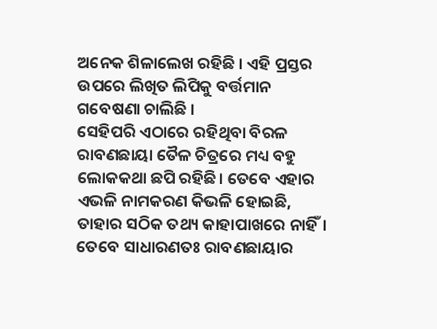ଅନେକ ଶିଳାଲେଖ ରହିଛି । ଏହି ପ୍ରସ୍ତର ଉପରେ ଲିଖିତ ଲିପିକୁ ବର୍ତ୍ତମାନ ଗବେଷଣା ଚାଲିଛି ।
ସେହିପରି ଏଠାରେ ରହିଥିବା ବିରଳ ରାବଣଛାୟା ତୈଳ ଚିତ୍ରରେ ମଧ୍ୟ ବହୁ ଲୋକକଥା ଛପି ରହିଛି। ତେବେ ଏହାର ଏଭଳି ନାମକରଣ କିଭଳି ହୋଇଛି, ତାହାର ସଠିକ ତଥ୍ୟ କାହାପାଖରେ ନାହିଁ। ତେବେ ସାଧାରଣତଃ ରାବଣଛାୟାର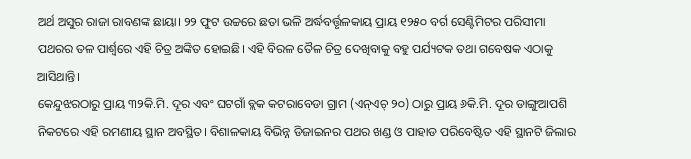ଅର୍ଥ ଅସୁର ରାଜା ରାବଣଙ୍କ ଛାୟା। ୨୨ ଫୁଟ ଉଚ୍ଚରେ ଛତା ଭଳି ଅର୍ଦ୍ଧବର୍ତ୍ତୃଳକାୟ ପ୍ରାୟ ୧୨୫୦ ବର୍ଗ ସେଣ୍ଟିମିଟର ପରିସୀମା ପଥରର ତଳ ପାର୍ଶ୍ୱରେ ଏହି ଚିତ୍ର ଅଙ୍କିତ ହୋଇଛି। ଏହି ବିରଳ ତୈଳ ଚିତ୍ର ଦେଖିବାକୁ ବହୁ ପର୍ଯ୍ୟଟକ ତଥା ଗବେଷକ ଏଠାକୁ ଆସିଥାନ୍ତି।
କେନ୍ଦୁଝରଠାରୁ ପ୍ରାୟ ୩୨କି.ମି. ଦୂର ଏବଂ ଘଟଗାଁ ବ୍ଲକ କଟରାବେଡା ଗ୍ରାମ (ଏନ୍ଏଚ୍ ୨୦) ଠାରୁ ପ୍ରାୟ ୬କି.ମି. ଦୂର ଡାଙ୍ଗୁଆପଶି ନିକଟରେ ଏହି ରମଣୀୟ ସ୍ଥାନ ଅବସ୍ଥିତ। ବିଶାଳକାୟ ବିଭିନ୍ନ ଡିଜାଇନର ପଥର ଖଣ୍ଡ ଓ ପାହାଡ ପରିବେଷ୍ଟିତ ଏହି ସ୍ଥାନଟି ଜିଲାର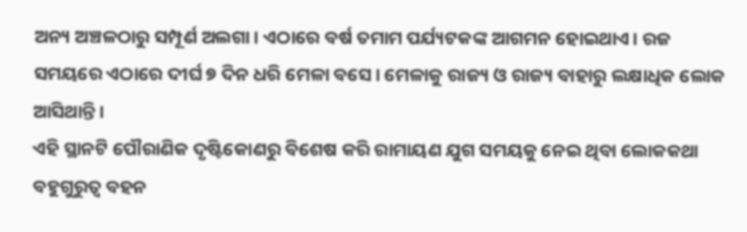ଅନ୍ୟ ଅଞ୍ଚଳଠାରୁ ସମ୍ପୂର୍ଣ ଅଲଗା। ଏଠାରେ ବର୍ଷ ତମାମ ପର୍ଯ୍ୟଟକଙ୍କ ଆଗମନ ହୋଇଥାଏ। ରଜ ସମୟରେ ଏଠାରେ ଦୀର୍ଘ ୭ ଦିନ ଧରି ମେଳା ବସେ। ମେଳାକୁ ରାଜ୍ୟ ଓ ରାଜ୍ୟ ବାହାରୁ ଲକ୍ଷାଧିକ ଲୋକ ଆସିଥାନ୍ତି ।
ଏହି ସ୍ଥାନଟି ପୌରାଣିକ ଦୃଷ୍ଟିକୋଣରୁ ବିଶେଷ କରି ରାମାୟଣ ଯୁଗ ସମୟକୁ ନେଇ ଥିବା ଲୋକକଥା ବହୁଗୁରୁତ୍ୱ ବହନ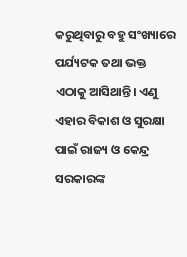କରୁଥିବାରୁ ବହୁ ସଂଖ୍ୟାରେ ପର୍ଯ୍ୟଟକ ତଥା ଭକ୍ତ ଏଠାକୁ ଆସିଥାନ୍ତି। ଏଣୁ ଏହାର ବିକାଶ ଓ ସୁରକ୍ଷା ପାଇଁ ରାଜ୍ୟ ଓ କେନ୍ଦ୍ର ସରକାରଙ୍କ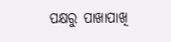ପକ୍ଷରୁ ପାଖାପାଖି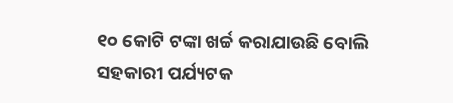୧୦ କୋଟି ଟଙ୍କା ଖର୍ଚ୍ଚ କରାଯାଉଛି ବୋଲି ସହକାରୀ ପର୍ଯ୍ୟଟକ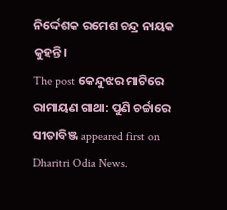ନିର୍ଦ୍ଦେଶକ ରମେଶ ଚନ୍ଦ୍ର ନାୟକ କୁହନ୍ତି।
The post କେନ୍ଦୁଝର ମାଟିରେ ରାମାୟଣ ଗାଥା: ପୁଣି ଚର୍ଚ୍ଚାରେ ସୀତାବିଞ୍ଜ appeared first on Dharitri Odia News.